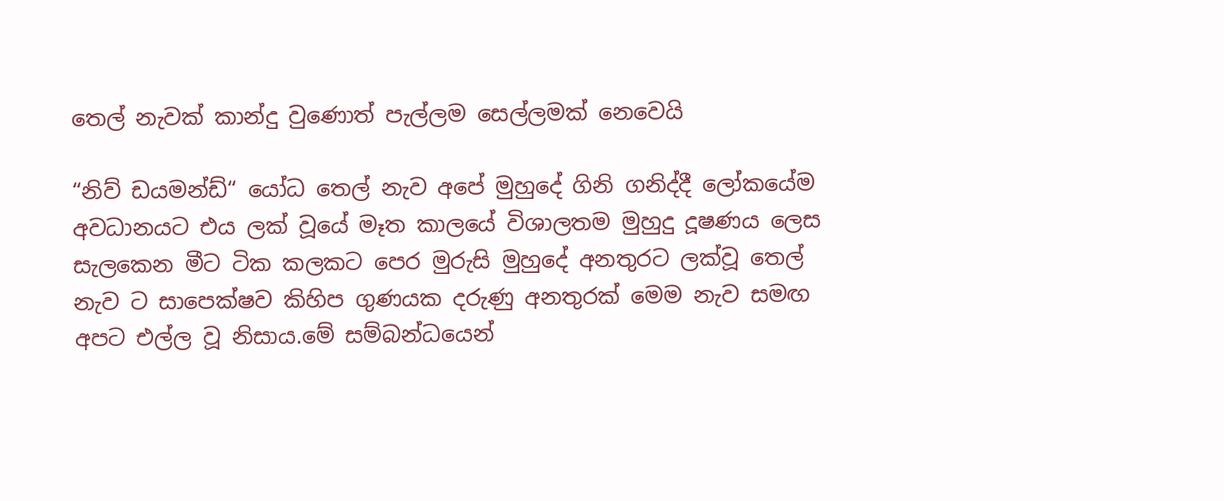තෙල් නැවක් කාන්දු වුණොත් පැල්ලම සෙල්ලමක් නෙවෙයි

“නිව් ඩයමන්ඩ්“ යෝධ තෙල් නැව අපේ මුහුදේ ගිනි ගනිද්දී ලෝකයේම අවධානයට එය ලක් වූයේ මෑත කාලයේ විශාලතම මුහුදු දූෂණය ලෙස සැලකෙන මීට ටික කලකට පෙර මුරුසි මුහුදේ අනතුරට ලක්වූ තෙල් නැව ට සාපෙක්ෂව කිහිප ගුණයක දරුණු අනතුරක් මෙම නැව සමඟ අපට එල්ල වූ නිසාය.මේ සම්බන්ධයෙන්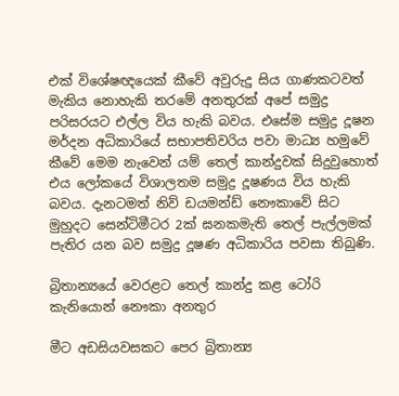එක් විශේෂඥයෙක් කීවේ අවුරුදු සිය ගාණකටවත් මැකිය නොහැකි තරමේ අනතුරක් අපේ සමුද්‍ර පරිසරයට එල්ල විය හැකි බවය. එසේම සමුද්‍ර දූෂන මර්දන අධිකාරියේ සභාපතිවරිය පවා මාධ්‍ය හමුවේ කීවේ මෙම නැවෙන් යම් තෙල් කාන්දුවක් සිදුවුහොත් එය ලෝකයේ විශාලතම සමුද්‍ර දූෂණය විය හැකි බවය. දැනටමත් නිව් ඩයමන්ඩ් නෞකාවේ සිට මුහුදට සෙන්ටිමීටර 2ක් ඝනකමැති තෙල් පැල්ලමක් පැතිර යන බව සමුද්‍ර දූෂණ අධිකාරිය පවසා තිබුණි.

බ්‍රිතාන්‍යයේ වෙරළට තෙල් කාන්දු කළ ටෝරි කැනියොන් නෞකා අනතුර

මීට අඩසියවසකට පෙර බ්‍රිතාන්‍ය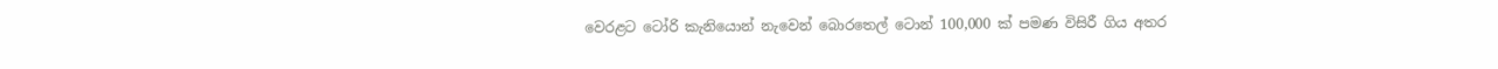වෙරළට ටෝරි කැනියොන් නැවෙන් බොරතෙල් ටොන් 100,000 ක් පමණ විසිරී ගිය අතර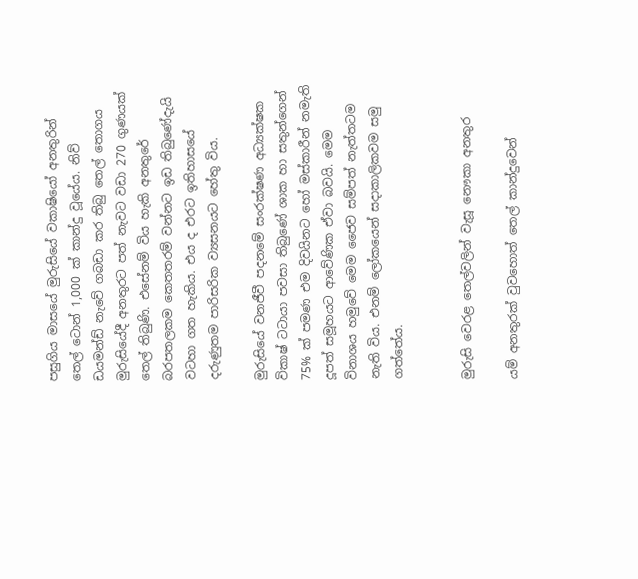පසුගිය මාසයේ මුරුසියේ වකාෂියෝ අනතුරින් තෙල් ටොන් 1,000 ක් කාන්දු වූයේය. නිව් ඩයමන්ඩ් නැවේ ගබඩා කර තිබු තෙල් තොගය මුරුසියේදී අනතුරට පත් නැවට වඩා 270 ගුණයක් තෙල් තිබුණි. එසේනම් විය හැකි අනතුරේ බරපතලකම කෙතතරම් වන්නට ඉඩ තිබුණේදැයි වටහා ගත හැකිය. එය ද එරට ඉතිහාසයේ දරුණුතම පාරිසරික ව්‍යසනයට හේතු විය.

මුරුසියේ වනජීවී පදනමේ සංරක්ෂණ අධ්‍යක්ෂක විකාෂ් ටටායා පවසා තිබුණේ ශාක හා සතුන්ගෙන් 75% ක් පමණ එම දිවයිනට හෝ මස්කාරීන් නමැති දූපත් සමූහයට ආවේණික ඒවා බවයි. මෙම විනාශය හමුවේ මෙම ජෛව සම්පත් නැත්තටම නැති විය. එනම් ලෝකයෙන් සදාකාලිකවම සමු ගත්තේය.


මුරුසි වෙරළ තෙල්වලින් වැසූ නෞකා අනතුර

යම් අනතුරක් වුවහොත් තෙල් කාන්දුවෙන්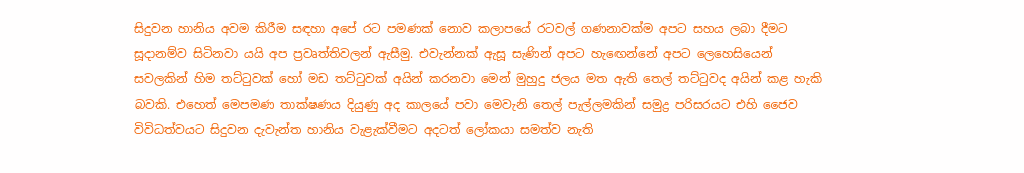සිදුවන හානිය අවම කිරීම සඳහා අපේ රට පමණක් නොව කලාපයේ රටවල් ගණනාවක්ම අපට සහය ලබා දීමට සූදානම්ව සිටිනවා යයි අප ප්‍රවෘත්තිවලන් ඇසීමු. එවැන්නක් ඇසූ සැණින් අපට හැඟෙන්නේ අපට ලෙහෙසියෙන් සවලකින් හිම තට්ටුවක් හෝ මඩ තට්ටුවක් අයින් කරනවා මෙන් මුහුදු ජලය මත ඇති තෙල් තට්ටුවද අයින් කළ හැකි බවකි. එහෙත් මෙපමණ තාක්ෂණය දියුණු අද කාලයේ පවා මෙවැනි තෙල් පැල්ලමකින් සමුද්‍ර පරිසරයට එහි ජෛව විවිධත්වයට සිදුවන දැවැන්ත හානිය වැළැක්වීමට අදටත් ලෝකයා සමත්ව නැති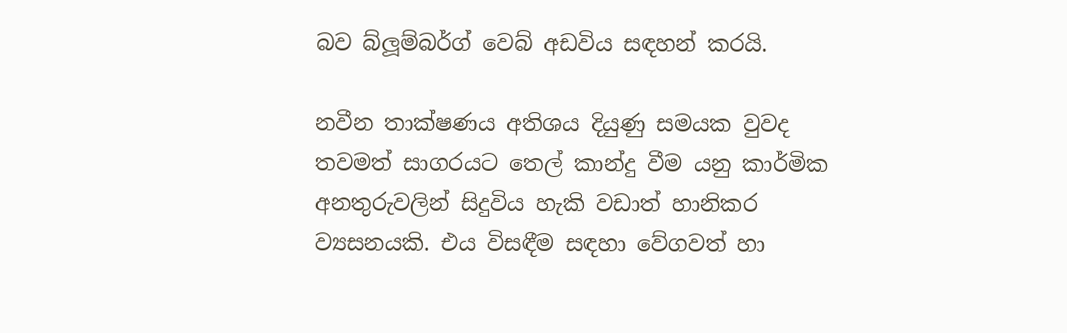බව බ්ලූම්බර්ග් වෙබ් අඩවිය සඳහන් කරයි.

නවීන තාක්ෂණය අතිශය දියුණු සමයක වුවද තවමත් සාගරයට තෙල් කාන්දු වීම යනු කාර්මික අනතුරුවලින් සිදුවිය හැකි වඩාත් හානිකර ව්‍යසනයකි. එය විසඳීම සඳහා වේගවත් හා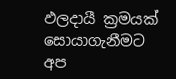ඵලදායී ක්‍රමයක් සොයාගැනීමට අප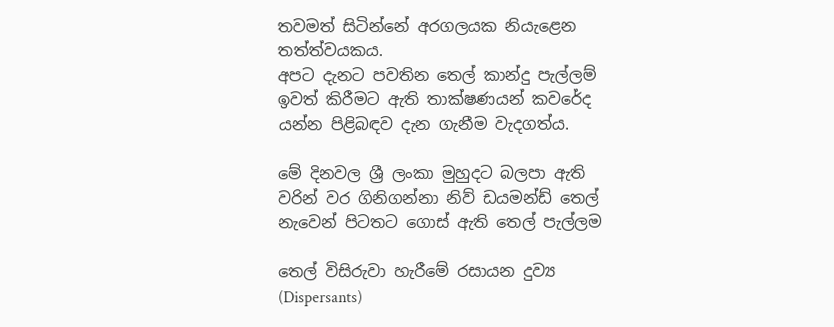තවමත් සිටින්නේ අරගලයක නියැළෙන තත්ත්වයකය.
අපට දැනට පවතින තෙල් කාන්දු පැල්ලම් ඉවත් කිරීමට ඇති තාක්ෂණයන් කවරේද යන්න පිළිබඳව දැන ගැනීම වැදගත්ය.

මේ දිනවල ශ්‍රී ලංකා මුහුදට බලපා ඇති වරින් වර ගිනිගන්නා නිව් ඩයමන්ඩ් තෙල් නැවෙන් පිටතට ගොස් ඇති තෙල් පැල්ලම

තෙල් විසිරුවා හැරීමේ රසායන දුව්‍ය (Dispersants)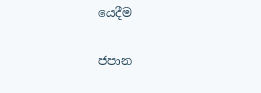යෙදීම

ජපාන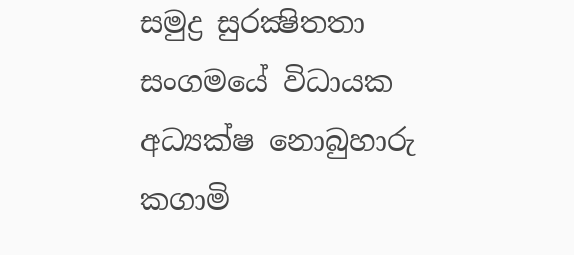සමුද්‍ර සුරක්‍ෂිතතා සංගමයේ විධායක අධ්‍යක්ෂ නොබුහාරු කගාමි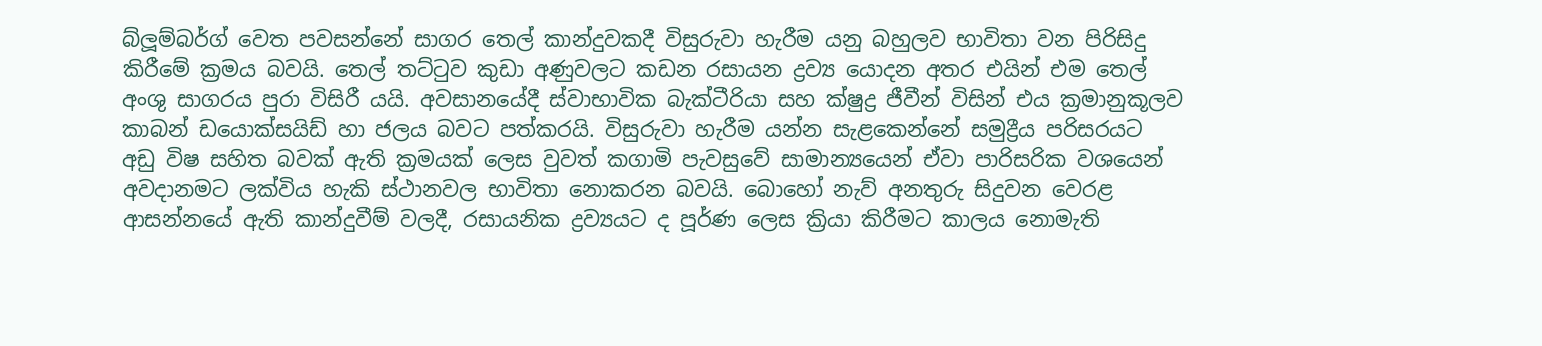බ්ලූම්බර්ග් වෙත පවසන්නේ සාගර තෙල් කාන්දුවකදී විසුරුවා හැරීම යනු බහුලව භාවිතා වන පිරිසිදු කිරීමේ ක්‍රමය බවයි. තෙල් තට්ටුව කුඩා අණුවලට කඩන රසායන ද්‍රව්‍ය යොදන අතර එයින් එම තෙල් අංශු සාගරය පුරා විසිරී යයි. අවසානයේදී ස්වාභාවික බැක්ටීරියා සහ ක්ෂුද්‍ර ජීවීන් විසින් එය ක්‍රමානුකූලව කාබන් ඩයොක්සයිඩ් හා ජලය බවට පත්කරයි. විසුරුවා හැරීම යන්න සැළකෙන්නේ සමුද්‍රීය පරිසරයට අඩු විෂ සහිත බවක් ඇති ක්‍රමයක් ලෙස වුවත් කගාමි පැවසුවේ සාමාන්‍යයෙන් ඒවා පාරිසරික වශයෙන් අවදානමට ලක්විය හැකි ස්ථානවල භාවිතා නොකරන බවයි. බොහෝ නැව් අනතුරු සිදුවන වෙරළ ආසන්නයේ ඇති කාන්දුවීම් වලදී, රසායනික ද්‍රව්‍යයට ද පූර්ණ ලෙස ක්‍රියා කිරීමට කාලය නොමැති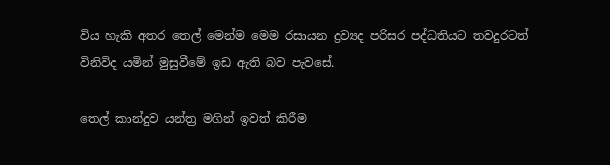විය හැකි අතර තෙල් මෙන්ම මෙම රසායන ද්‍රව්‍යද පරිසර පද්ධතියට තවදුරටත් විනිවිද යමින් මුසුවීමේ ඉඩ ඇති බව පැවසේ.

තෙල් කාන්දුව යන්ත්‍ර මගින් ඉවත් කිරීම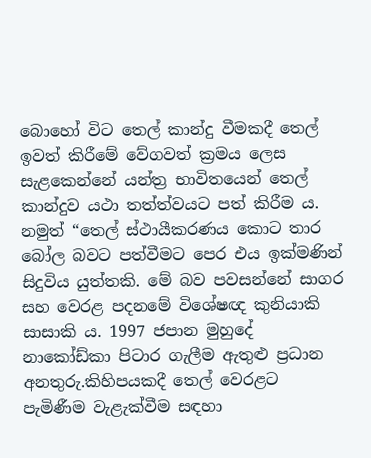බොහෝ විට තෙල් කාන්දු වීමකදී තෙල් ඉවත් කිරීමේ වේගවත් ක්‍රමය ලෙස සැළකෙන්නේ යන්ත්‍ර භාවිතයෙන් තෙල් කාන්දුව යථා තත්ත්වයට පත් කිරීම ය. නමුත් “තෙල් ස්ථායීකරණය කොට තාර බෝල බවට පත්වීමට පෙර එය ඉක්මණින් සිදුවිය යුත්තකි. මේ බව පවසන්නේ සාගර සහ වෙරළ පදනමේ විශේෂඥ කුනියාකි සාසාකි ය. 1997 ජපාන මුහුදේ නාකෝඩ්කා පිටාර ගැලීම ඇතුළු ප්‍රධාන අනතුරු.කිහිපයකදී තෙල් වෙරළට පැමිණීම වැළැක්වීම සඳහා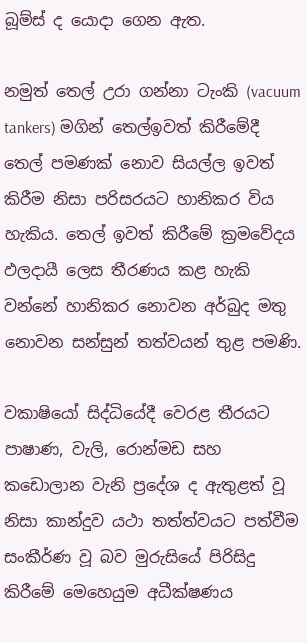බූම්ස් ද යොදා ගෙන ඇත.

නමුත් තෙල් උරා ගන්නා ටැංකි (vacuum tankers) මගින් තෙල්ඉවත් කිරීමේදී තෙල් පමණක් නොව සියල්ල ඉවත් කිරීම නිසා පරිසරයට හානිකර විය හැකිය. තෙල් ඉවත් කිරීමේ ක්‍රමවේදය ඵලදායී ලෙස තීරණය කළ හැකි වන්නේ හානිකර නොවන අර්බුද මතු නොවන සන්සුන් තත්වයන් තුළ පමණි.

වකාෂියෝ සිද්ධියේදී වෙරළ තීරයට පාෂාණ, වැලි, රොන්මඩ සහ කඩොලාන වැනි ප්‍රදේශ ද ඇතුළත් වූ නිසා කාන්දුව යථා තත්ත්වයට පත්වීම සංකීර්ණ වූ බව මුරුසියේ පිරිසිදු කිරීමේ මෙහෙයුම අධීක්ෂණය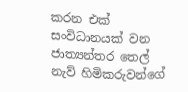කරන එක් සංවිධානයක් වන ජාත්‍යන්තර තෙල් නැව් හිමිකරුවන්ගේ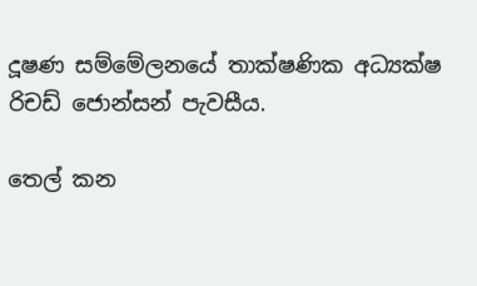දූෂණ සම්මේලනයේ තාක්ෂණික අධ්‍යක්ෂ රිචඩ් ජොන්සන් පැවසීය.

තෙල් කන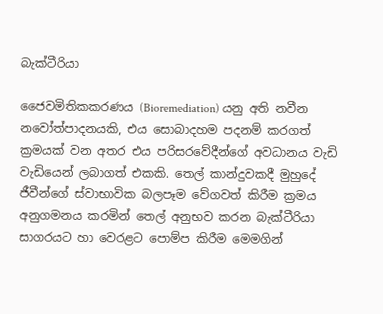බැක්ටීරියා

ජෛවමිතිකකරණය (Bioremediation) යනු අති නවීන නවෝත්පාදනයකි, එය සොබාදහම පදනම් කරගත් ක්‍රමයක් වන අතර එය පරිසරවේදීන්ගේ අවධානය වැඩි වැඩියෙන් ලබාගත් එකකි. තෙල් කාන්දුවකදී මුහුදේ ජීවීන්ගේ ස්වාභාවික බලපෑම වේගවත් කිරීම ක්‍රමය අනුගමනය කරමින් තෙල් අනුභව කරන බැක්ටීරියා සාගරයට හා වෙරළට පොම්ප කිරීම මෙමගින්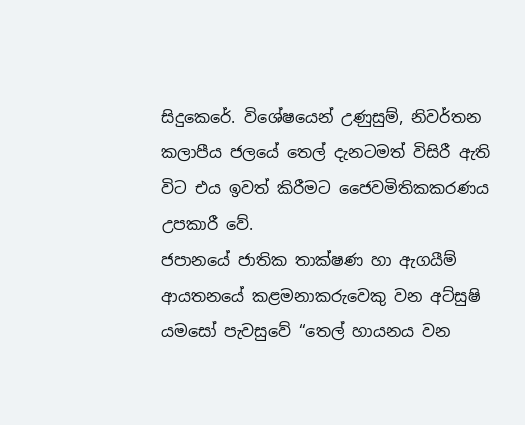සිදුකෙරේ. විශේෂයෙන් උණුසුම්, නිවර්තන කලාපීය ජලයේ තෙල් දැනටමත් විසිරී ඇති විට එය ඉවත් කිරීමට ජෛවමිතිකකරණය උපකාරී වේ.
ජපානයේ ජාතික තාක්ෂණ හා ඇගයීම් ආයතනයේ කළමනාකරුවෙකු වන අට්සුෂි යමසෝ පැවසුවේ “තෙල් හායනය වන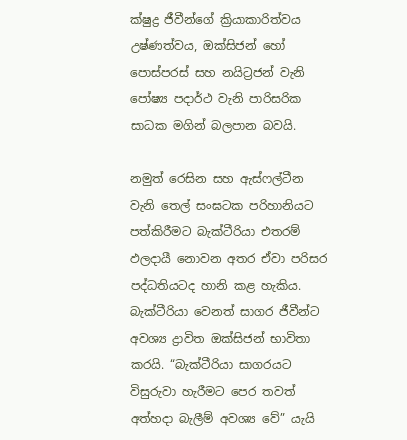ක්ෂුද්‍ර ජීවීන්ගේ ක්‍රියාකාරිත්වය උෂ්ණත්වය, ඔක්සිජන් හෝ පොස්පරස් සහ නයිට්‍රජන් වැනි පෝෂ්‍ය පදාර්ථ වැනි පාරිසරික සාධක මගින් බලපාන බවයි.

නමුත් රෙසින සහ ඇස්ෆල්ටීන වැනි තෙල් සංඝටක පරිහානියට පත්කිරීමට බැක්ටීරියා එතරම් ඵලදායී නොවන අතර ඒවා පරිසර පද්ධතියටද හානි කළ හැකිය. බැක්ටීරියා වෙනත් සාගර ජීවීන්ට අවශ්‍ය ද්‍රාවිත ඔක්සිජන් භාවිතා කරයි. “බැක්ටීරියා සාගරයට විසුරුවා හැරීමට පෙර තවත් අත්හදා බැලීම් අවශ්‍ය වේ” යැයි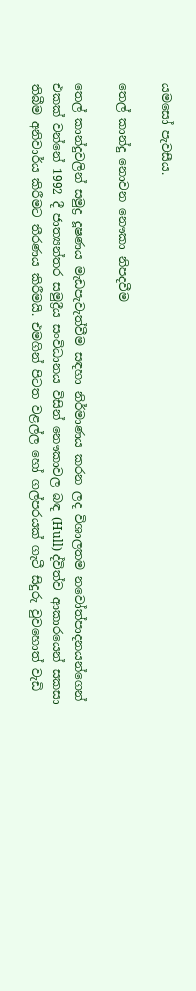යමසෝ පැවසීය.

තෙල් කාන්දු නොවන නෞකා නිපදවීම

තෙල් කාන්දුවලින් සමුද්‍ර දූෂණය මැඩපැවැත්වීම සඳහා නිර්මාණය කරන ලද විශාලතම නවෝත්පාදනයන්ගෙන් එකක් වන්නේ 1992 දී ජාත්‍යන්තර සමුද්‍රීය සංවිධානය විසින් නෞකාවල බඳ (Hull) ද්විත්ව ආකාරයෙන් සකසා තිබීම අනිවාර්ය කිරීමට තීරණය කිරීමයි. එමගින් පිටත වළල්ල හෝ ගල්පරයක් ගැටී සිදුරු වුවහොත් වැඩි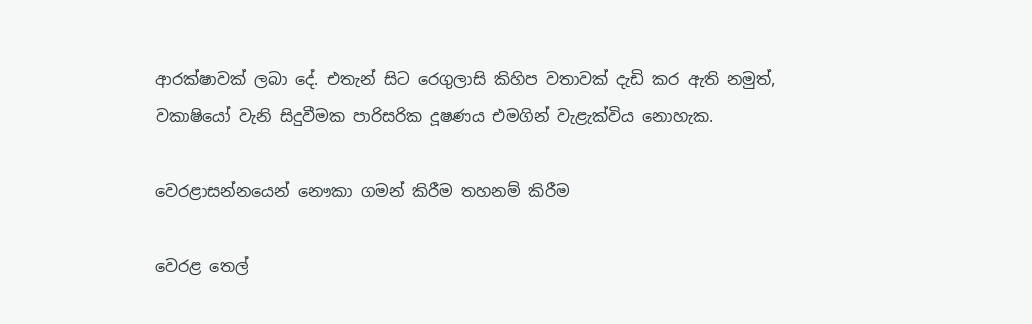ආරක්ෂාවක් ලබා දේ. එතැන් සිට රෙගුලාසි කිහිප වතාවක් දැඩි කර ඇති නමුත්, වකාෂියෝ වැනි සිදුවීමක පාරිසරික දූෂණය එමගින් වැළැක්විය නොහැක.

වෙරළාසන්නයෙන් නෞකා ගමන් කිරීම තහනම් කිරීම

වෙරළ තෙල්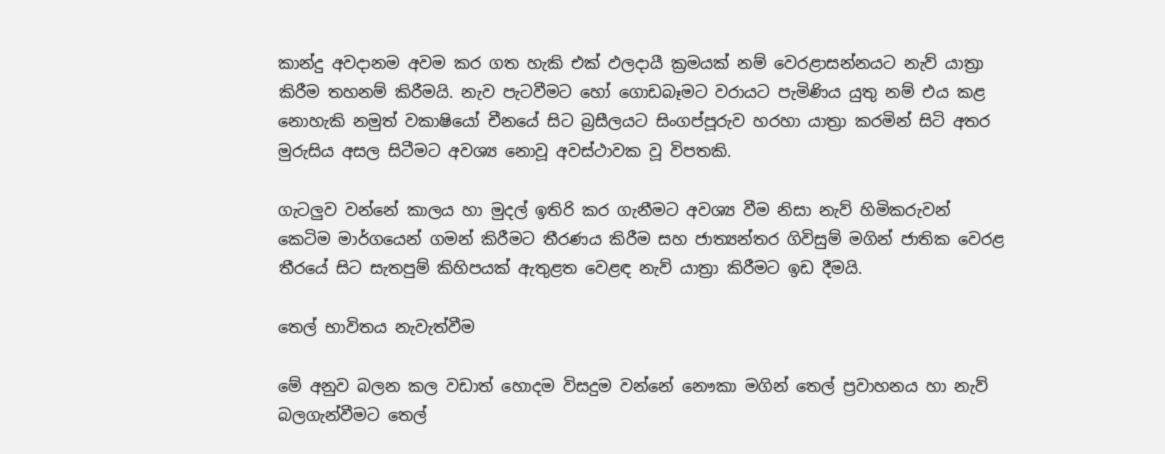කාන්දු අවදානම අවම කර ගත හැකි එක් ඵලදායී ක්‍රමයක් නම් වෙරළාසන්නයට නැව් යාත්‍රා කිරීම තහනම් කිරීමයි. නැව පැටවීමට හෝ ගොඩබෑමට වරායට පැමිණිය යුතු නම් එය කළ නොහැකි නමුත් වකාෂියෝ චීනයේ සිට බ්‍රසීලයට සිංගප්පූරුව හරහා යාත්‍රා කරමින් සිටි අතර මුරුසිය අසල සිටීමට අවශ්‍ය නොවූ අවස්ථාවක වූ විපතකි.

ගැටලුව වන්නේ කාලය හා මුදල් ඉතිරි කර ගැනීමට අවශ්‍ය වීම නිසා නැව් හිමිකරුවන් කෙටිම මාර්ගයෙන් ගමන් කිරීමට තීරණය කිරීම සහ ජාත්‍යන්තර ගිවිසුම් මගින් ජාතික වෙරළ තීරයේ සිට සැතපුම් කිහිපයක් ඇතුළත වෙළඳ නැව් යාත්‍රා කිරීමට ඉඩ දීමයි.

තෙල් භාවිතය නැවැත්වීම

මේ අනුව බලන කල වඩාත් හොදම විසදුම වන්නේ නෞකා මගින් තෙල් ප්‍රවාහනය හා නැව් බලගැන්වීමට තෙල්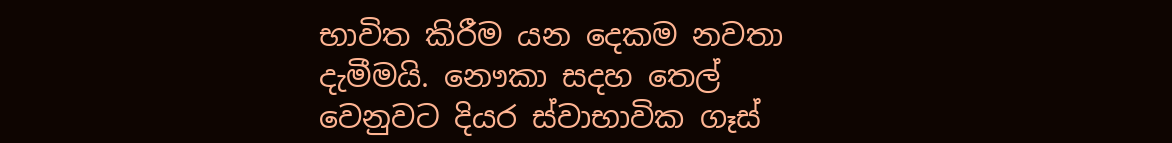භාවිත කිරීම යන දෙකම නවතා දැමීමයි. නෞකා සදහ තෙල් වෙනුවට දියර ස්වාභාවික ගෑස්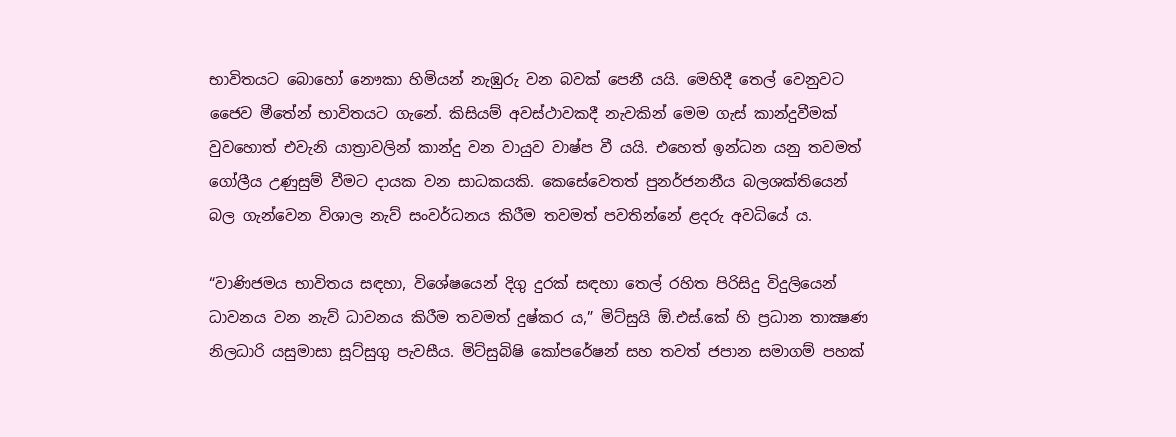භාවිතයට බොහෝ නෞකා හිමියන් නැඹුරු වන බවක් පෙනී යයි. මෙහිදී තෙල් වෙනුවට ජෛව මීතේන් භාවිතයට ගැනේ. කිසියම් අවස්ථාවකදී නැවකින් මෙම ගැස් කාන්දුවීමක් වුවහොත් එවැනි යාත්‍රාවලින් කාන්දු වන වායුව වාෂ්ප වී යයි. එහෙත් ඉන්ධන යනු තවමත් ගෝලීය උණුසුම් වීමට දායක වන සාධකයකි. කෙසේවෙතත් පුනර්ජනනීය බලශක්තියෙන් බල ගැන්වෙන විශාල නැව් සංවර්ධනය කිරීම තවමත් පවතින්නේ ළදරු අවධියේ ය.

“වාණිජමය භාවිතය සඳහා, විශේෂයෙන් දිගු දුරක් සඳහා තෙල් රහිත පිරිසිදු විදුලියෙන් ධාවනය වන නැව් ධාවනය කිරීම තවමත් දුෂ්කර ය,” මිට්සුයි ඕ.එස්.කේ හි ප්‍රධාන තාක්‍ෂණ නිලධාරි යසුමාසා සූට්සුගු පැවසීය. මිට්සුබිෂි කෝපරේෂන් සහ තවත් ජපාන සමාගම් පහක්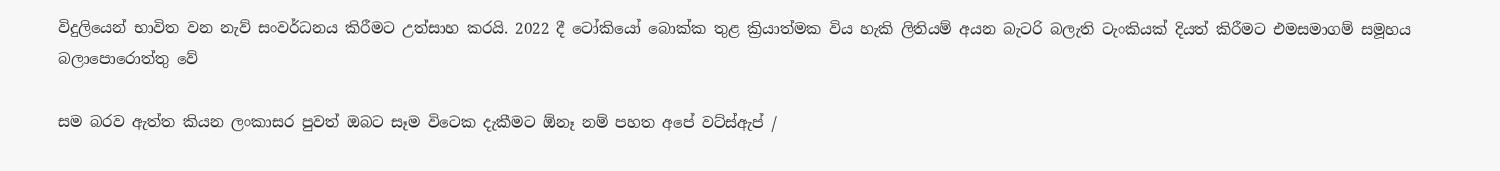විදුලියෙන් භාවිත වන නැව් සංවර්ධනය කිරීමට උත්සාහ කරයි. 2022 දී ටෝකියෝ බොක්ක තුළ ක්‍රියාත්මක විය හැකි ලිතියම් අයන බැටරි බලැති ටැංකියක් දියත් කිරීමට එමසමාගම් සමූහය බලාපොරොත්තු වේ

සම බරව ඇත්ත කියන ලංකාසර පුවත් ඔබට සෑම විටෙක දැකීමට ඕනෑ නම් පහත අපේ වට්ස්ඇප් /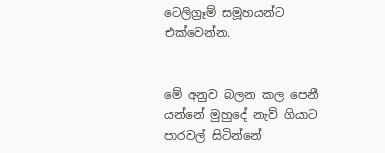ටෙලිග්‍රෑම් සමූහයන්ට එක්වෙන්න.


මේ අනුව බලන කල පෙනී යන්නේ මුහුදේ නැව් ගියාට පාරවල් සිටින්නේ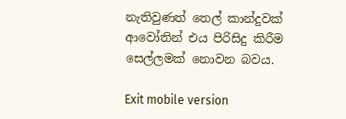නැතිවුණත් තෙල් කාන්දුවක් ආවෝතින් එය පිරිසිදු කිරීම සෙල්ලමක් නොවන බවය.

Exit mobile version